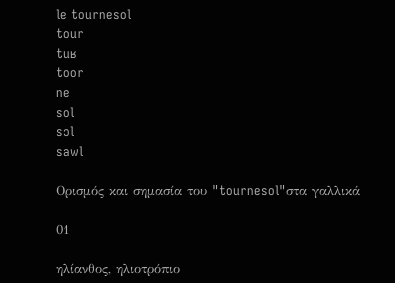le tournesol
tour
tuʁ
toor
ne
sol
sɔl
sawl

Ορισμός και σημασία του "tournesol"στα γαλλικά

01

ηλίανθος, ηλιοτρόπιο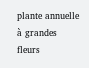plante annuelle à grandes fleurs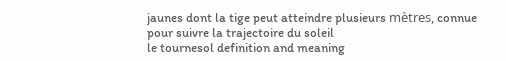jaunes dont la tige peut atteindre plusieurs mètres, connue pour suivre la trajectoire du soleil
le tournesol definition and meaning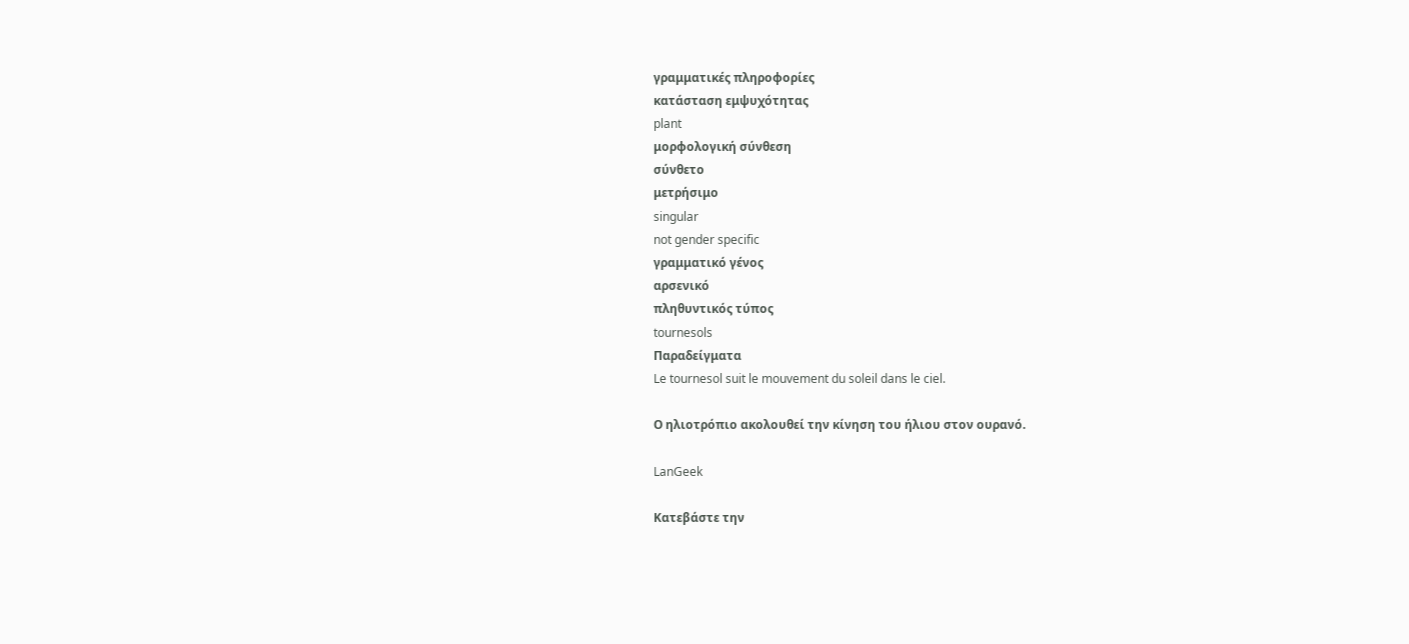γραμματικές πληροφορίες
κατάσταση εμψυχότητας
plant
μορφολογική σύνθεση
σύνθετο
μετρήσιμο
singular
not gender specific
γραμματικό γένος
αρσενικό
πληθυντικός τύπος
tournesols
Παραδείγματα
Le tournesol suit le mouvement du soleil dans le ciel.

Ο ηλιοτρόπιο ακολουθεί την κίνηση του ήλιου στον ουρανό.

LanGeek

Κατεβάστε την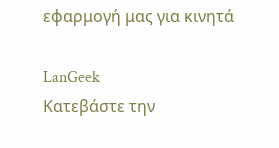εφαρμογή μας για κινητά

LanGeek
Κατεβάστε την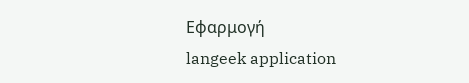Εφαρμογή
langeek application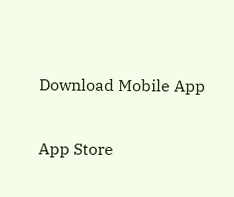Download Mobile App

App Store